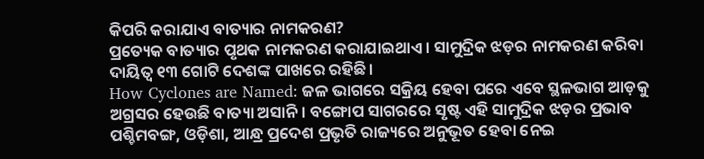କିପରି କରାଯାଏ ବାତ୍ୟାର ନାମକରଣ?
ପ୍ରତ୍ୟେକ ବାତ୍ୟାର ପୃଥକ ନାମକରଣ କରାଯାଇଥାଏ। ସାମୁଦ୍ରିକ ଝଡ଼ର ନାମକରଣ କରିବା ଦାୟିତ୍ୱ ୧୩ ଗୋଟି ଦେଶଙ୍କ ପାଖରେ ରହିଛି।
How Cyclones are Named: ଜଳ ଭାଗରେ ସକ୍ରିୟ ହେବା ପରେ ଏବେ ସ୍ଥଳଭାଗ ଆଡ଼କୁ ଅଗ୍ରସର ହେଉଛି ବାତ୍ୟା ଅସାନି। ବଙ୍ଗୋପ ସାଗରରେ ସୃଷ୍ଟ ଏହି ସାମୁଦ୍ରିକ ଝଡ଼ର ପ୍ରଭାବ ପଶ୍ଚିମବଙ୍ଗ, ଓଡ଼ିଶା, ଆନ୍ଧ୍ର ପ୍ରଦେଶ ପ୍ରଭୃତି ରାଜ୍ୟରେ ଅନୁଭୂତ ହେବା ନେଇ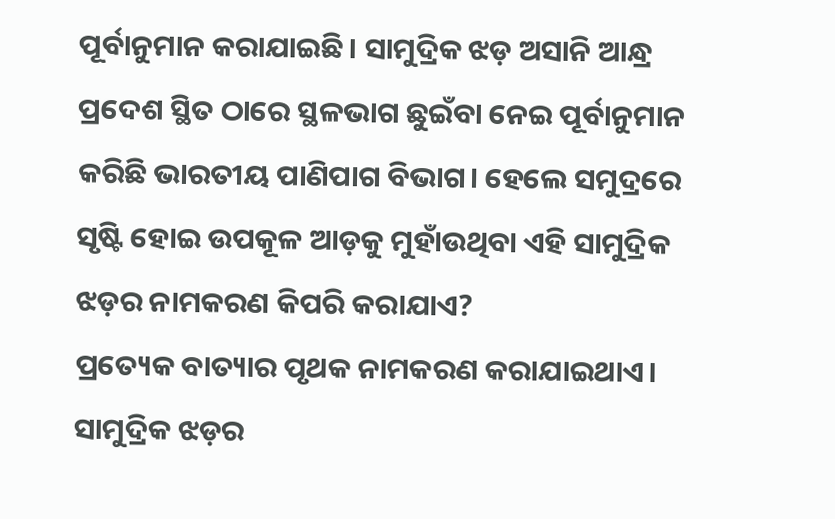ପୂର୍ବାନୁମାନ କରାଯାଇଛି। ସାମୁଦ୍ରିକ ଝଡ଼ ଅସାନି ଆନ୍ଧ୍ର ପ୍ରଦେଶ ସ୍ଥିତ ଠାରେ ସ୍ଥଳଭାଗ ଛୁଇଁବା ନେଇ ପୂର୍ବାନୁମାନ କରିଛି ଭାରତୀୟ ପାଣିପାଗ ବିଭାଗ। ହେଲେ ସମୁଦ୍ରରେ ସୃଷ୍ଟି ହୋଇ ଉପକୂଳ ଆଡ଼କୁ ମୁହାଁଉଥିବା ଏହି ସାମୁଦ୍ରିକ ଝଡ଼ର ନାମକରଣ କିପରି କରାଯାଏ?
ପ୍ରତ୍ୟେକ ବାତ୍ୟାର ପୃଥକ ନାମକରଣ କରାଯାଇଥାଏ। ସାମୁଦ୍ରିକ ଝଡ଼ର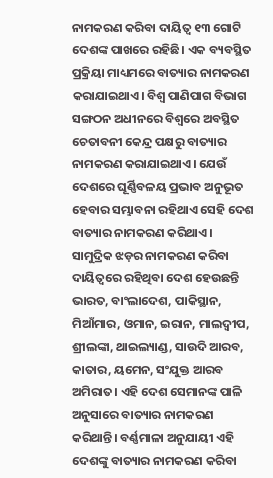ନାମକରଣ କରିବା ଦାୟିତ୍ୱ ୧୩ ଗୋଟି ଦେଶଙ୍କ ପାଖରେ ରହିଛି। ଏକ ବ୍ୟବସ୍ଥିତ ପ୍ରକ୍ରିୟା ମାଧ୍ୟମରେ ବାତ୍ୟାର ନାମକରଣ କରାଯାଇଥାଏ। ବିଶ୍ୱ ପାଣିପାଗ ବିଭାଗ ସଙ୍ଗଠନ ଅଧୀନରେ ବିଶ୍ୱରେ ଅବସ୍ଥିତ ଚେତାବନୀ କେନ୍ଦ୍ର ପକ୍ଷରୁ ବାତ୍ୟାର ନାମକରଣ କରାଯାଇଥାଏ। ଯେଉଁ ଦେଶରେ ଘୂର୍ଣ୍ଣିବଳୟ ପ୍ରଭାବ ଅନୁଭୂତ ହେବାର ସମ୍ଭାବନା ରହିଥାଏ ସେହି ଦେଶ ବାତ୍ୟାର ନାମକରଣ କରିଥାଏ।
ସାମୁଦ୍ରିକ ଝଡ଼ର ନାମକରଣ କରିବା ଦାୟିତ୍ୱରେ ରହିଥିବା ଦେଶ ହେଉଛନ୍ତି ଭାରତ, ବାଂଲାଦେଶ, ପାକିସ୍ଥାନ, ମିଆଁମାର, ଓମାନ, ଇରାନ, ମାଲଦ୍ୱୀପ, ଶ୍ରୀଲଙ୍କା, ଥାଇଲ୍ୟାଣ୍ଡ, ସାଉଦି ଆରବ, କାତାର, ୟମେନ, ସଂଯୁକ୍ତ ଆରବ ଅମିରାତ। ଏହି ଦେଶ ସେମାନଙ୍କ ପାଳି ଅନୁସାରେ ବାତ୍ୟାର ନାମକରଣ କରିଥାନ୍ତି। ବର୍ଣ୍ଣମାଳା ଅନୁଯାୟୀ ଏହି ଦେଶଙ୍କୁ ବାତ୍ୟାର ନାମକରଣ କରିବା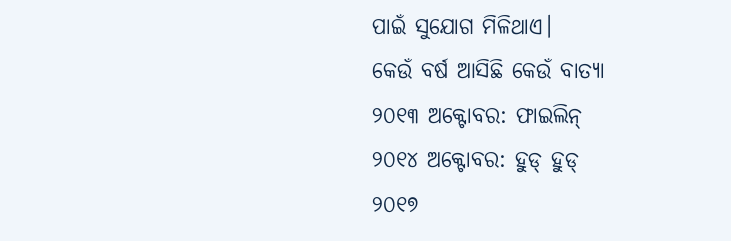ପାଇଁ ସୁଯୋଗ ମିଳିଥାଏ।
କେଉଁ ବର୍ଷ ଆସିଛି କେଉଁ ବାତ୍ୟା
୨୦୧୩ ଅକ୍ଟୋବର: ଫାଇଲିନ୍
୨୦୧୪ ଅକ୍ଟୋବର: ହୁଡ୍ ହୁଡ୍
୨୦୧୭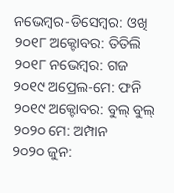ନଭେମ୍ବର-ଡିସେମ୍ବର: ଓଖି
୨୦୧୮ ଅକ୍ଟୋବର: ତିତିଲି
୨୦୧୮ ନଭେମ୍ବର: ଗଜ
୨୦୧୯ ଅପ୍ରେଲ-ମେ: ଫନି
୨୦୧୯ ଅକ୍ଟୋବର: ବୁଲ୍ ବୁଲ୍
୨୦୨୦ ମେ: ଅମ୍ପାନ
୨୦୨୦ ଜୁନ: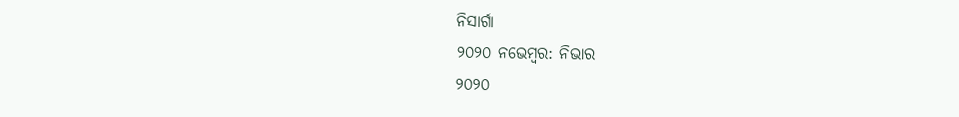ନିସାର୍ଗା
୨୦୨୦ ନଭେମ୍ବର: ନିଭାର
୨୦୨୦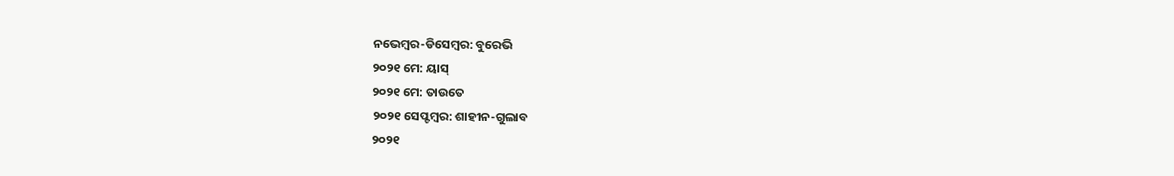ନଭେମ୍ବର-ଡିସେମ୍ବର: ବୁରେଭି
୨୦୨୧ ମେ: ୟାସ୍
୨୦୨୧ ମେ: ତାଉତେ
୨୦୨୧ ସେପ୍ଟମ୍ବର: ଶାହୀନ-ଗୁଲାବ
୨୦୨୧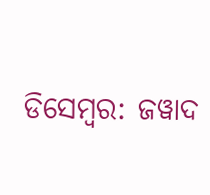ଡିସେମ୍ବର: ଜୱାଦ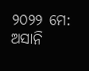୨୦୨୨ ମେ: ଅସାନି